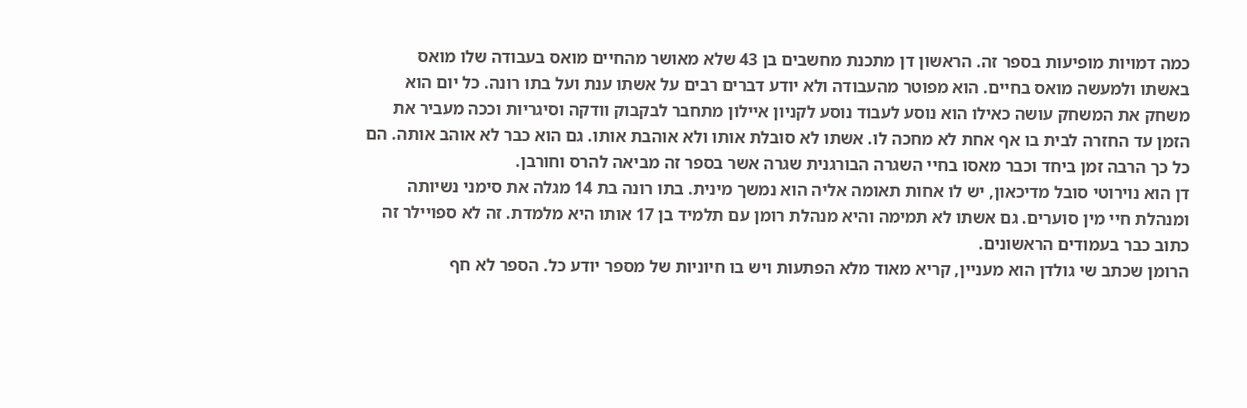כמה דמויות מופיעות בספר זה. הראשון דן מתכנת מחשבים בן 43 שלא מאושר מהחיים מואס בעבודה שלו מואס באשתו ולמעשה מואס בחיים. הוא מפוטר מהעבודה ולא יודע דברים רבים על אשתו ענת ועל בתו רונה. כל יום הוא משחק את המשחק עושה כאילו הוא נוסע לעבוד נוסע לקניון איילון מתחבר לבקבוק וודקה וסיגריות וככה מעביר את הזמן עד החזרה לבית בו אף אחת לא מחכה לו. אשתו לא סובלת אותו ולא אוהבת אותו. גם הוא כבר לא אוהב אותה. הם כל כך הרבה זמן ביחד וכבר מאסו בחיי השגרה הבורגנית שגרה אשר בספר זה מביאה להרס וחורבן.
דן הוא נוירוטי סובל מדיכאון, יש לו אחות תאומה אליה הוא נמשך מינית. בתו רונה בת 14 מגלה את סימני נשיותה ומנהלת חיי מין סוערים. גם אשתו לא תמימה והיא מנהלת רומן עם תלמיד בן 17 אותו היא מלמדת. זה לא ספויילר זה כתוב כבר בעמודים הראשונים.
הרומן שכתב שי גולדן הוא מעניין, קריא מאוד מלא הפתעות ויש בו חיוניות של מספר יודע כל. הספר לא חף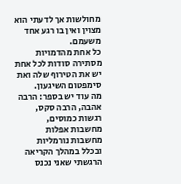מחולשות אך לדעתי הוא מצוין ואין בו רגע אחד משעמם.
כל אחת מהדמויות מסתירה סודות לכל אחת יש את הטירוף שלה ואת סימפטום השיגעון.
מה עוד יש בספר: הרבה אהבה, הרבה סקס, רגשות כמוסים, מחשבות אפלות מחשבות נורמליות ובכלל במהלך הקריאה הרגשתי שאני נכנס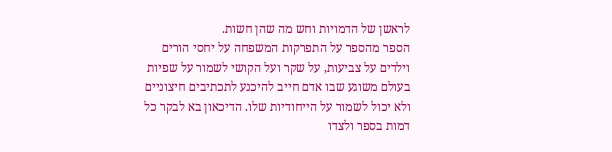לראשן של הדמויות וחש מה שהן חשות.
הספר מהספר על התפרקות המשפחה על יחסי הורים וילדים על צביעות, על שקר ועל הקושי לשמור על שפיות בעולם משוגע שבו אדם חייב להיכנע לתכתיבים חיצוניים ולא יכול לשמור על הייחודיות שלו. הדיכאון בא לבקר כל דמות בספר ולצדו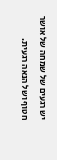יש רגעים של שמחה של אושר חטוף ושל הנאה רגעית.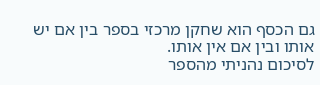גם הכסף הוא שחקן מרכזי בספר בין אם יש אותו ובין אם אין אותו.
לסיכום נהניתי מהספר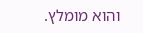והוא מומלץ.